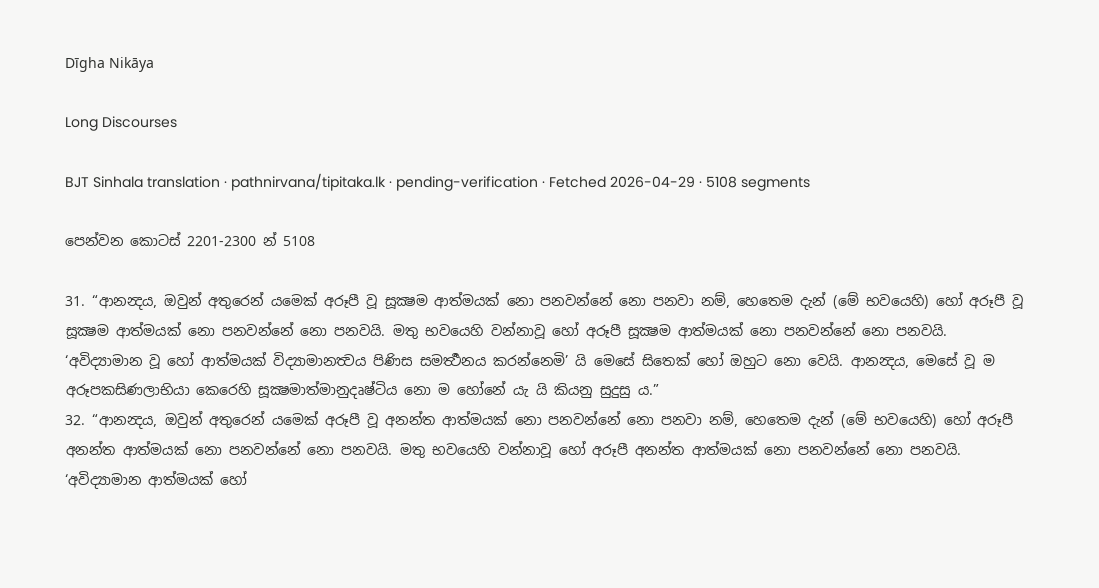Dīgha Nikāya

Long Discourses

BJT Sinhala translation · pathnirvana/tipitaka.lk · pending-verification · Fetched 2026-04-29 · 5108 segments

පෙන්වන කොටස් 2201-2300 න් 5108

31. “ආනන්‍දය, ඔවුන් අතුරෙන් යමෙක් අරූපී වූ සූක්‍ෂම ආත්මයක් නො පනවන්නේ නො පනවා නම්, හෙතෙම දැන් (මේ භවයෙහි) හෝ අරූපී වූ සූක්‍ෂම ආත්මයක් නො පනවන්නේ නො පනවයි. මතු භවයෙහි වන්නාවූ හෝ අරූපී සූක්‍ෂම ආත්මයක් නො පනවන්නේ නො පනවයි. ‘අවිද්‍යාමාන වූ හෝ ආත්මයක් විද්‍යාමානත්‍වය පිණිස සමර්‍ත්‍ථනය කරන්නෙමි’ යි මෙසේ සිතෙක් හෝ ඔහුට නො වෙයි. ආනන්‍දය, මෙසේ වූ ම අරූපකසිණලාභියා කෙරෙහි සූක්‍ෂමාත්මානුදෘෂ්ටිය නො ම හෝනේ යැ යි කියනු සුදුසු ය.”
32. “ආනන්‍දය, ඔවුන් අතුරෙන් යමෙක් අරූපී වූ අනන්ත ආත්මයක් නො පනවන්නේ නො පනවා නම්, හෙතෙම දැන් (මේ භවයෙහි) හෝ අරූපී අනන්ත ආත්මයක් නො පනවන්නේ නො පනවයි. මතු භවයෙහි වන්නාවූ හෝ අරූපී අනන්ත ආත්මයක් නො පනවන්නේ නො පනවයි. ‘අවිද්‍යාමාන ආත්මයක් හෝ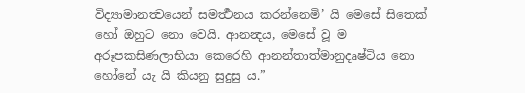විද්‍යාමානත්‍වයෙන් සමර්‍ත්‍ථනය කරන්නෙමි’ යි මෙසේ සිතෙක් හෝ ඔහුට නො වෙයි. ආනන්‍දය, මෙසේ වූ ම අරූපකසිණලාභියා කෙරෙහි ආනන්තාත්මානුදෘෂ්ටිය නො හෝනේ යැ යි කියනු සුදුසු ය.”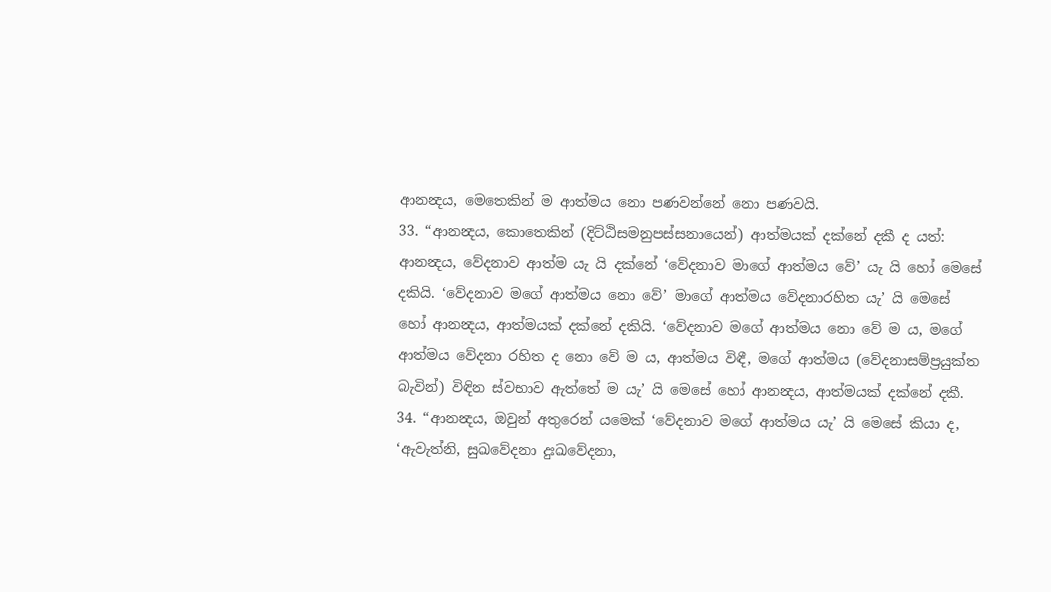ආනන්‍දය, මෙතෙකින් ම ආත්මය නො පණවන්නේ නො පණවයි.
33. “ආනන්‍දය, කොතෙකින් (දිට්ඨිසමනුපස්සනායෙන්) ආත්මයක් දක්නේ දකී ද යත්:
ආනන්‍දය, වේදනාව ආත්ම යැ යි දක්නේ ‘වේදනාව මාගේ ආත්මය වේ’ යැ යි හෝ මෙසේ දකියි. ‘වේදනාව මගේ ආත්මය නො වේ’ මාගේ ආත්මය වේදනාරහිත යැ’ යි මෙසේ හෝ ආනන්‍දය, ආත්මයක් දක්නේ දකියි. ‘වේදනාව මගේ ආත්මය නො වේ ම ය, මගේ ආත්මය වේදනා රහිත ද නො වේ ම ය, ආත්මය විඳී, මගේ ආත්මය (වේදනාසම්ප්‍රයුක්ත බැවින්) විඳින ස්වභාව ඇත්තේ ම යැ’ යි මෙසේ හෝ ආනන්‍දය, ආත්මයක් දක්නේ දකී.
34. “ආනන්‍දය, ඔවුන් අතුරෙන් යමෙක් ‘වේදනාව මගේ ආත්මය යැ’ යි මෙසේ කියා ද, ‘ඇවැත්නි, සුඛවේදනා දුඃඛවේදනා,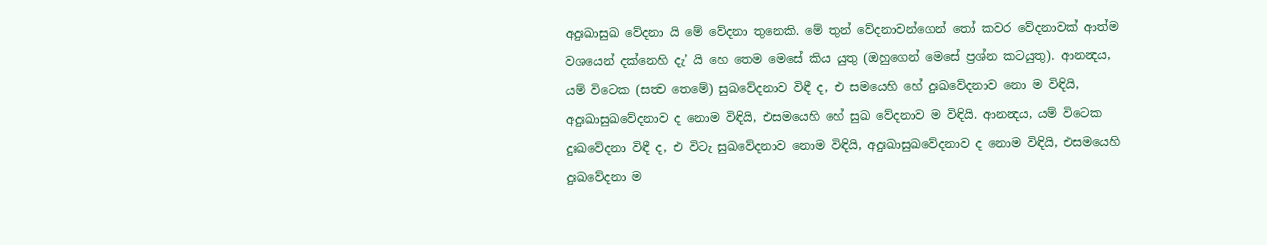අදුඃඛාසුඛ වේදනා යි මේ වේදනා තුනෙකි. මේ තුන් වේදනාවන්ගෙන් තෝ කවර වේදනාවක් ආත්ම වශයෙන් දක්නෙහි දැ’ යි හෙ තෙම මෙසේ කිය යුතු (ඔහුගෙන් මෙසේ ප්‍රශ්න කටයුතු). ආනන්‍දය, යම් විටෙක (සත්‍ව තෙමේ) සුඛවේදනාව විඳී ද, එ සමයෙහි හේ දුඃඛවේදනාව නො ම විඳියි, අදුඃඛාසුඛවේදනාව ද නොම විඳියි, එසමයෙහි හේ සුඛ වේදනාව ම විඳියි. ආනන්‍දය, යම් විටෙක දුඃඛවේදනා විඳී ද, එ විටැ සුඛවේදනාව නොම විඳියි, අදුඃඛාසුඛවේදනාව ද නොම විඳියි, එසමයෙහි දුඃඛවේදනා ම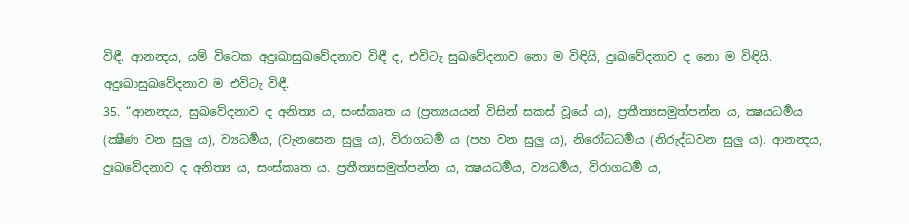විඳී. ආනන්‍දය, යම් විටෙක අදුඃඛාසුඛවේදනාව විඳී ද, එවිටැ සුඛවේදනාව නො ම විඳියි, දුඃඛවේදනාව ද නො ම විඳියි. අදුඃඛාසුඛවේදනාව ම එවිටැ විඳී.
35. “ආනන්‍දය, සුඛවේදනාව ද අනිත්‍ය ය, සංස්කෘත ය (ප්‍රත්‍යයයන් විසින් සකස් වූයේ ය), ප්‍රතීත්‍යසමුත්පන්න ය, ක්‍ෂයධර්‍මය (ක්‍ෂීණ වන සුලු ය), ව්‍යධර්‍මය, (වැනසෙන සුලු ය), විරාගධර්‍ම ය (පහ වන සුලු ය), නිරෝධධර්‍මය (නිරුද්ධවන සුලු ය). ආනන්‍දය, දුඃඛවේදනාව ද අනිත්‍ය ය, සංස්කෘත ය. ප්‍රතීත්‍යසමුත්පන්න ය, ක්‍ෂයධර්‍මය, ව්‍යධර්‍මය, විරාගධර්‍ම ය,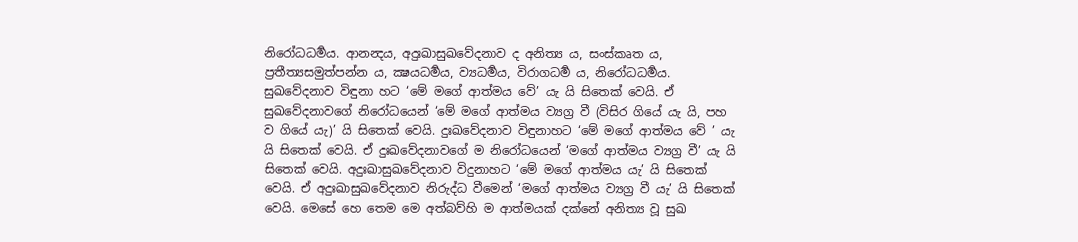නිරෝධධර්‍මය. ආනන්‍දය, අදුඃඛාසුඛවේදනාව ද අනිත්‍ය ය, සංස්කෘත ය, ප්‍රතීත්‍යසමුත්පන්න ය, ක්‍ෂයධර්‍මය, ව්‍යධර්‍මය, විරාගධර්‍ම ය, නිරෝධධර්‍මය. සුඛවේදනාව විඳුනා හට ‘මේ මගේ ආත්මය වේ’ යැ යි සිතෙක් වෙයි. ඒ සුඛවේදනාවගේ නිරෝධයෙන් ‘මේ මගේ ආත්මය ව්‍යග්‍ර වී (විසිර ගියේ යැ යි, පහ ව ගියේ යැ)’ යි සිතෙක් වෙයි. දුඃඛවේදනාව විඳුනාහට ‘මේ මගේ ආත්මය වේ ’ යැ යි සිතෙක් වෙයි. ඒ දුඃඛවේදනාවගේ ම නිරෝධයෙන් ‘මගේ ආත්මය ව්‍යග්‍ර වී’ යැ යි සිතෙක් වෙයි. අදුඃඛාසුඛවේදනාව විදුනාහට ‘මේ මගේ ආත්මය යැ’ යි සිතෙක් වෙයි. ඒ අදුඃඛාසුඛවේදනාව නිරුද්ධ වීමෙන් ‘මගේ ආත්මය ව්‍යග්‍ර වී යැ’ යි සිතෙක් වෙයි. මෙසේ හෙ තෙම මෙ අත්බව්හි ම ආත්මයක් දක්නේ අනිත්‍ය වූ සුඛ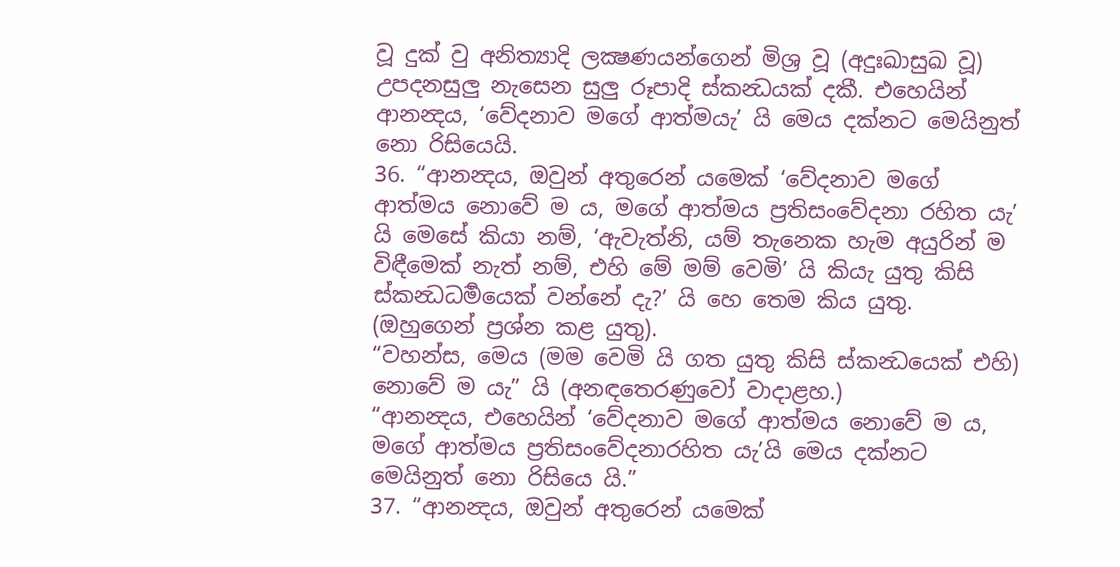වූ දුක් වු අනිත්‍යාදි ලක්‍ෂණයන්ගෙන් මිශ්‍ර වූ (අදුඃඛාසුඛ වූ) උපදනසුලු නැසෙන සුලු රූපාදි ස්කන්‍ධයක් දකී. එහෙයින් ආනන්‍දය, ‘වේදනාව මගේ ආත්මයැ’ යි මෙය දක්නට මෙයිනුත් නො රිසියෙයි.
36. “ආනන්‍දය, ඔවුන් අතුරෙන් යමෙක් ‘වේදනාව මගේ ආත්මය නොවේ ම ය, මගේ ආත්මය ප්‍රතිසංවේදනා රහිත යැ’ යි මෙසේ කියා නම්, ‘ඇවැත්නි, යම් තැනෙක හැම අයුරින් ම විඳීමෙක් නැත් නම්, එහි මේ මම් වෙමි’ යි කියැ යුතු කිසි ස්කන්‍ධධර්‍මයෙක් වන්නේ දැ?’ යි හෙ තෙම කිය යුතු. (ඔහුගෙන් ප්‍රශ්න කළ යුතු).
“වහන්ස, මෙය (මම වෙමි යි ගත යුතු කිසි ස්කන්‍ධයෙක් එහි) නොවේ ම යැ” යි (අනඳතෙරණුවෝ වාදාළහ.)
“ආනන්‍දය, එහෙයින් ‘වේදනාව මගේ ආත්මය නොවේ ම ය, මගේ ආත්මය ප්‍රතිසංවේදනාරහිත යැ’යි මෙය දක්නට මෙයිනුත් නො රිසියෙ යි.”
37. “ආනන්‍දය, ඔවුන් අතුරෙන් යමෙක්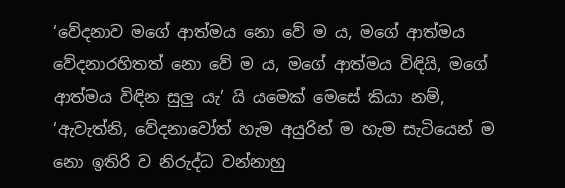‘වේදනාව මගේ ආත්මය නො වේ ම ය, මගේ ආත්මය වේදනාරහිතත් නො වේ ම ය, මගේ ආත්මය විඳියි, මගේ ආත්මය විඳින සුලු යැ’ යි යමෙක් මෙසේ කියා නම්, ‘ඇවැත්නි, වේදනාවෝත් හැම අයුරින් ම හැම සැටියෙන් ම නො ඉතිරි ව නිරුද්ධ වන්නාහු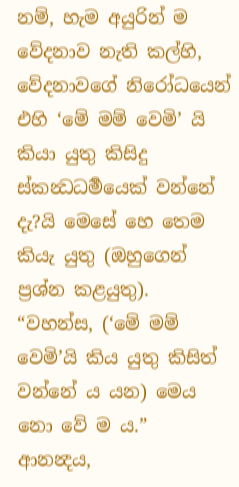නම්, හැම අයුරින් ම වේදනාව නැති කල්හි, වේදනාවගේ නිරෝධයෙන් එහි ‘මේ මම් වෙමි’ යි කියා යුතු කිසිදු ස්කන්‍ධධර්‍මයෙක් වන්නේ දැ?යි මෙසේ හෙ තෙම කියැ යුතු (ඔහුගෙන් ප්‍රශ්න කළයුතු).
“වහන්ස, (‘මේ මම් වෙමි’යි කිය යුතු කිසිත් වන්නේ ය යන) මෙය නො වේ ම ය.”
ආනන්‍දය,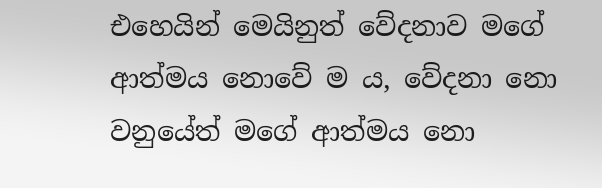එහෙයින් මෙයිනුත් වේදනාව මගේ ආත්මය නොවේ ම ය, වේදනා නො වනුයේත් මගේ ආත්මය නො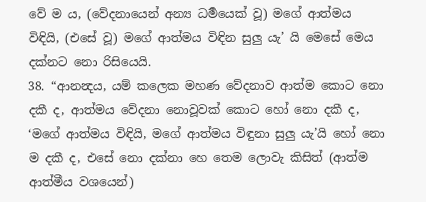වේ ම ය, (වේදනායෙන් අන්‍ය ධර්‍මයෙක් වූ) මගේ ආත්මය විඳියි, (එසේ වූ) මගේ ආත්මය විඳින සුලු යැ’ යි මෙසේ මෙය දක්නට නො රිසියෙයි.
38. “ආනන්‍දය, යම් කලෙක මහණ වේදනාව ආත්ම කොට නො දකී ද, ආත්මය වේදනා නොවූවක් කොට හෝ නො දකී ද, ‘මගේ ආත්මය විඳියි, මගේ ආත්මය විඳුනා සුලු යැ’යි හෝ නො ම දකී ද, එසේ නො දක්නා හෙ තෙම ලොවැ කිසිත් (ආත්ම ආත්මීය වශයෙන්)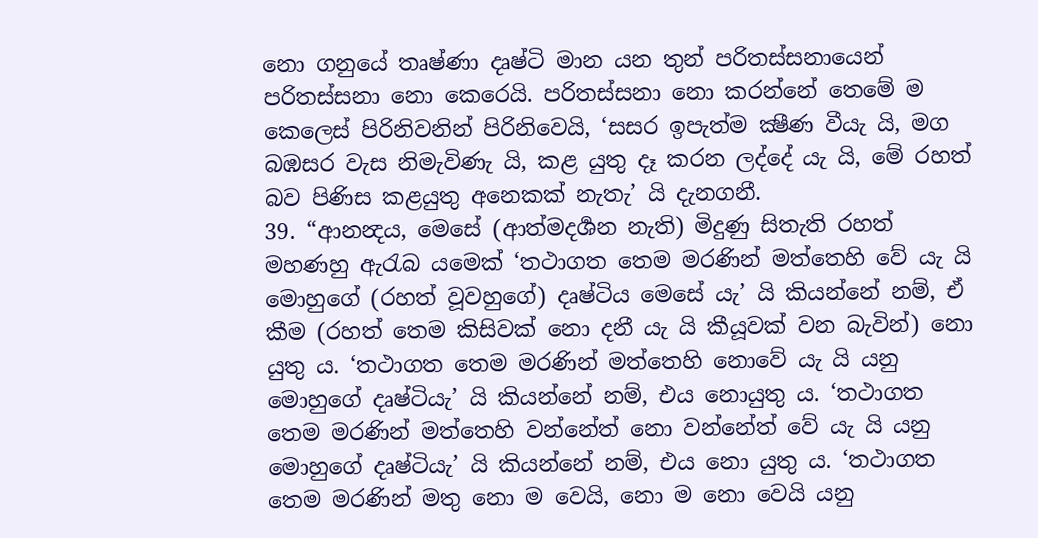නො ගනුයේ තෘෂ්ණා දෘෂ්ටි මාන යන තුන් පරිතස්සනායෙන් පරිතස්සනා නො කෙරෙයි. පරිතස්සනා නො කරන්නේ තෙමේ ම කෙලෙස් පිරිනිවනින් පිරිනිවෙයි, ‘සසර ඉපැත්ම ක්‍ෂීණ වීයැ යි, මග බඹසර වැස නිමැවිණැ යි, කළ යුතු දෑ කරන ලද්දේ යැ යි, මේ රහත් බව පිණිස කළයුතු අනෙකක් නැතැ’ යි දැනගනී.
39. “ආනන්‍දය, මෙසේ (ආත්මදර්‍ශන නැති) මිදුණු සිතැති රහත් මහණහු ඇරැබ යමෙක් ‘තථාගත තෙම මරණින් මත්තෙහි වේ යැ යි මොහුගේ (රහත් වූවහුගේ) දෘෂ්ටිය මෙසේ යැ’ යි කියන්නේ නම්, ඒ කීම (රහත් තෙම කිසිවක් නො දනී යැ යි කීයූවක් වන බැවින්) නො යුතු ය. ‘තථාගත තෙම මරණින් මත්තෙහි නොවේ යැ යි යනු මොහුගේ දෘෂ්ටියැ’ යි කියන්නේ නම්, එය නොයුතු ය. ‘තථාගත තෙම මරණින් මත්තෙහි වන්නේත් නො වන්නේත් වේ යැ යි යනු මොහුගේ දෘෂ්ටියැ’ යි කියන්නේ නම්, එය නො යුතු ය. ‘තථාගත තෙම මරණින් මතු නො ම වෙයි, නො ම නො වෙයි යනු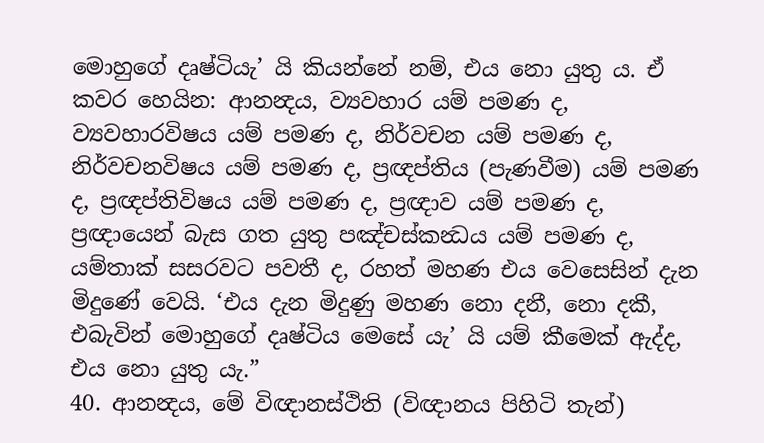මොහුගේ දෘෂ්ටියැ’ යි කියන්නේ නම්, එය නො යුතු ය. ඒ කවර හෙයින: ආනන්‍දය, ව්‍යවහාර යම් පමණ ද, ව්‍යවහාරවිෂය යම් පමණ ද, නිර්වචන යම් පමණ ද, නිර්වචනවිෂය යම් පමණ ද, ප්‍රඥප්තිය (පැණවීම) යම් පමණ ද, ප්‍රඥප්තිවිෂය යම් පමණ ද, ප්‍රඥාව යම් පමණ ද, ප්‍රඥායෙන් බැස ගත යුතු පඤ්චස්කන්‍ධය යම් පමණ ද, යම්තාක් සසරවට පවතී ද, රහත් මහණ එය වෙසෙසින් දැන මිදුණේ වෙයි. ‘එය දැන මිදුණු මහණ නො දනී, නො දකී, එබැවින් මොහුගේ දෘෂ්ටිය මෙසේ යැ’ යි යම් කීමෙක් ඇද්ද, එය නො යුතු යැ.”
40. ආනන්‍දය, මේ විඥානස්ථිති (විඥානය පිහිටි තැන්)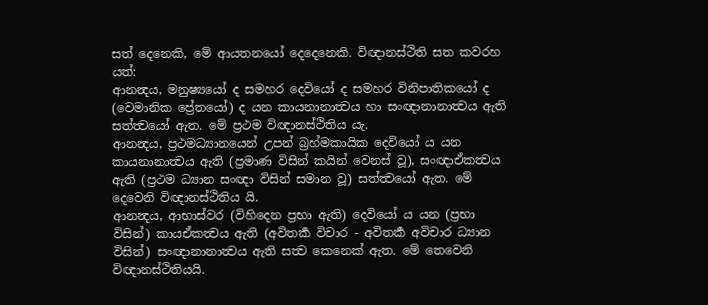සත් දෙනෙකි, මේ ආයතනයෝ දෙදෙනෙකි. විඥානස්ථිති සත කවරහ යත්:
ආනන්‍දය, මනුෂ්‍යයෝ ද සමහර දෙවියෝ ද සමහර විනිපාතිකයෝ ද (වෙමානික ප්‍රේතයෝ) ද යන කායනානාත්‍වය හා සංඥානානාත්‍වය ඇති සත්ත්‍වයෝ ඇත. මේ ප්‍රථම විඥානස්ථිතිය යැ.
ආනන්‍දය, ප්‍රථමධ්‍යානයෙන් උපන් බ්‍රහ්මකායික දෙවියෝ ය යන කායනානාත්‍වය ඇති (ප්‍රමාණ විසින් කයින් වෙනස් වූ), සංඥාඒකත්‍වය ඇති (ප්‍රථම ධ්‍යාන සංඥා විසින් සමාන වූ) සත්ත්‍වයෝ ඇත. මේ දෙවෙනි විඥානස්ථිතිය යි.
ආනන්‍දය, ආභාස්වර (විහිදෙන ප්‍රභා ඇති) දෙවියෝ ය යන (ප්‍රභා විසින්) කායඒකත්‍වය ඇති (අවිතර්‍ක විචාර - අවිතර්‍ක අවිචාර ධ්‍යාන විසින්) සංඥානානාත්‍වය ඇති සත්‍ව කෙනෙක් ඇත. මේ තෙවෙනි විඥානස්ථිතියයි.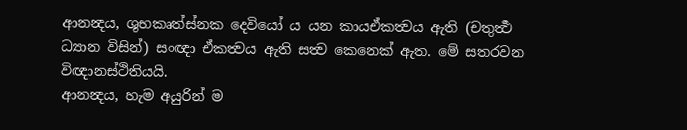ආනන්‍දය, ශුභකෘත්ස්නක දෙවියෝ ය යන කායඒකත්‍වය ඇති (චතුර්‍ත්‍ථ ධ්‍යාන විසින්) සංඥා ඒකත්‍වය ඇති සත්‍ව කෙනෙක් ඇත. මේ සතරවන විඥානස්ථිතියයි.
ආනන්‍දය, හැම අයුරින් ම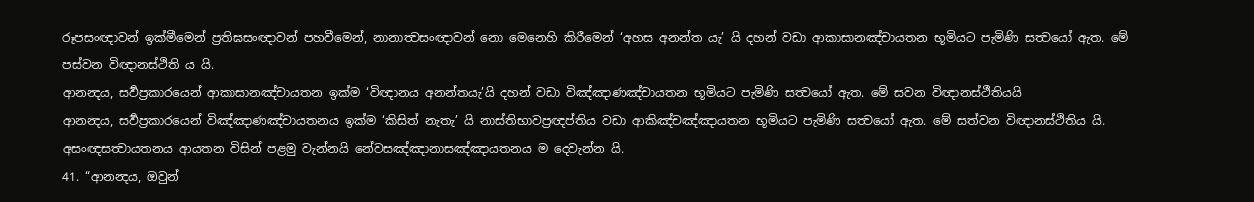රූපසංඥාවන් ඉක්මීමෙන් ප්‍රතිඝසංඥාවන් පහවීමෙන්, නානාත්‍වසංඥාවන් නො මෙනෙහි කිරීමෙන් ‘අහස අනන්ත යැ’ යි දහන් වඩා ආකාසානඤ්චායතන භූමියට පැමිණි සත්‍වයෝ ඇත. මේ පස්වන විඥානස්ථිති ය යි.
ආනන්‍දය, සර්‍වප්‍රකාරයෙන් ආකාසානඤ්චායතන ඉක්ම ‘විඥානය අනන්තයැ’යි දහන් වඩා විඤ්ඤාණඤ්චායතන භූමියට පැමිණි සත්‍වයෝ ඇත. මේ සවන විඥානස්ථීතියයි
ආනන්‍දය, සර්‍වප්‍රකාරයෙන් විඤ්ඤාණඤ්චායතනය ඉක්ම ‘කිසිත් නැතැ’ යි නාස්තිභාවප්‍රඥප්තිය වඩා ආකිඤ්චඤ්ඤායතන භූමියට පැමිණි සත්‍වයෝ ඇත. මේ සත්වන විඥානස්ථිතිය යි.
අසංඥසත්‍වායතනය ආයතන විසින් පළමු වැන්නයි නේවසඤ්ඤානාසඤ්ඤායතනය ම දෙවැන්න යි.
41. “ආනන්‍දය, ඔවුන්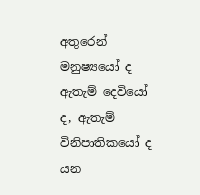අතුරෙන් මනුෂ්‍යයෝ ද ඇතැම් දෙවියෝ ද, ඇතැම් විනිපාතිකයෝ ද යන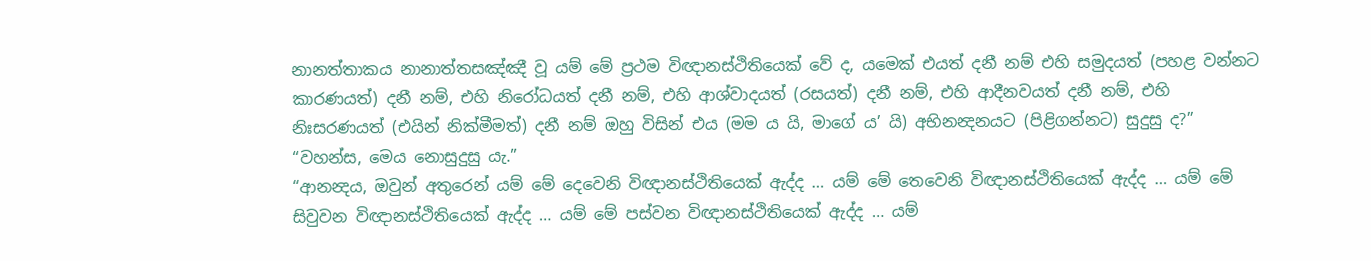නානත්තාකය නානාත්තසඤ්ඤී වූ යම් මේ ප්‍රථම විඥානස්ථිතියෙක් වේ ද, යමෙක් එයත් දනී නම් එහි සමුදයත් (පහළ වන්නට කාරණයත්) දනී නම්, එහි නිරෝධයත් දනී නම්, එහි ආශ්වාදයත් (රසයත්) දනී නම්, එහි ආදීනවයත් දනී නම්, එහි නිඃසරණයත් (එයින් නික්මීමත්) දනී නම් ඔහු විසින් එය (මම ය යි, මාගේ ය’ යි) අභිනන්‍දනයට (පිළිගන්නට) සුදුසු ද?”
“වහන්ස, මෙය නොසුදුසු යැ.”
“ආනන්‍දය, ඔවුන් අතුරෙන් යම් මේ දෙවෙනි විඥානස්ථිතියෙක් ඇද්ද … යම් මේ තෙවෙනි විඥානස්ථිතියෙක් ඇද්ද … යම් මේ සිවුවන විඥානස්ථිතියෙක් ඇද්ද … යම් මේ පස්වන විඥානස්ථිතියෙක් ඇද්ද … යම්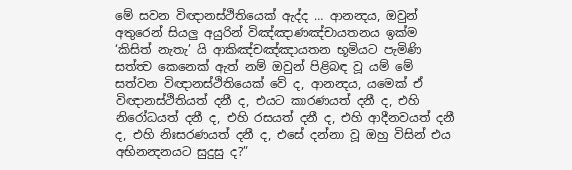මේ සවන විඥානස්ථිතියෙක් ඇද්ද … ආනන්‍දය, ඔවුන් අතුරෙන් සියලු අයුරින් විඤ්ඤාණඤ්චායතනය ඉක්ම ‘කිසිත් නැතැ’ යි ආකිඤ්චඤ්ඤායතන භූමියට පැමිණි සත්ත්‍ව කෙනෙක් ඇත් නම් ඔවුන් පිළිබඳ වූ යම් මේ සත්වන විඥානස්ථිතියෙක් වේ ද, ආනන්‍දය, යමෙක් ඒ විඥානස්ථිතියත් දනී ද, එයට කාරණයත් දනී ද, එහි නිරෝධයත් දනී ද, එහි රසයත් දනී ද, එහි ආදීනවයත් දනී ද, එහි නිඃසරණයත් දනී ද, එසේ දන්නා වූ ඔහු විසින් එය අභිනන්‍දනයට සුදුසු ද?”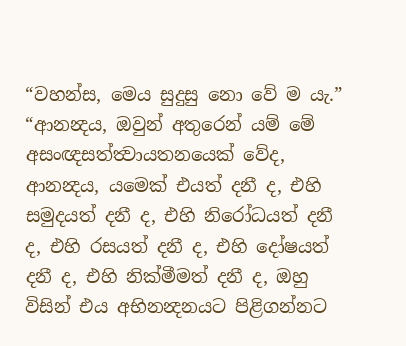“වහන්ස, මෙය සුදුසු නො වේ ම යැ.”
“ආනන්‍දය, ඔවුන් අතුරෙන් යම් මේ අසංඥසත්ත්‍වායතනයෙක් වේද, ආනන්‍දය, යමෙක් එයත් දනී ද, එහි සමුදයත් දනී ද, එහි නිරෝධයත් දනී ද, එහි රසයත් දනී ද, එහි දෝෂයත් දනී ද, එහි නික්මීමත් දනී ද, ඔහු විසින් එය අභිනන්‍දනයට පිළිගන්නට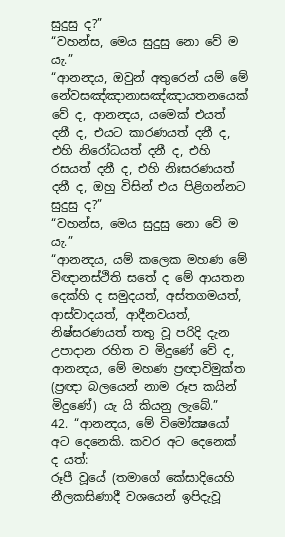සුදුසු ද?”
“වහන්ස, මෙය සුදුසු නො වේ ම යැ.”
“ආනන්‍දය, ඔවුන් අතුරෙන් යම් මේ නේවසඤ්ඤානාසඤ්ඤායතනයෙක් වේ ද, ආනන්‍දය, යමෙක් එයත් දනී ද, එයට කාරණයත් දනී ද, එහි නිරෝධයත් දනී ද, එහි රසයත් දනී ද, එහි නිඃසරණයත් දනී ද, ඔහු විසින් එය පිළිගන්නට සුදුසු ද?”
“වහන්ස, මෙය සුදුසු නො වේ ම යැ.”
“ආනන්‍දය, යම් කලෙක මහණ මේ විඥානස්ථිති සතේ ද මේ ආයතන දෙක්හි ද සමුදයත්, අස්තගමයත්, ආස්වාදයත්, ආදීනවයත්, නිෂ්සරණයත් තතු වූ පරිදි දැන උපාදාන රහිත ව මිදුණේ වේ ද, ආනන්‍දය, මේ මහණ ප්‍රඥාවිමුක්ත (ප්‍රඥා බලයෙන් නාම රූප කයින් මිදුණේ) යැ යි කියනු ලැබේ.”
42. “ආනන්‍දය, මේ විමෝක්‍ෂයෝ අට දෙනෙකි. කවර අට දෙනෙක් ද යත්:
රූපී වූයේ (තමාගේ කේසාදියෙහි නීලකසිණාදී වශයෙන් ඉපිදැවූ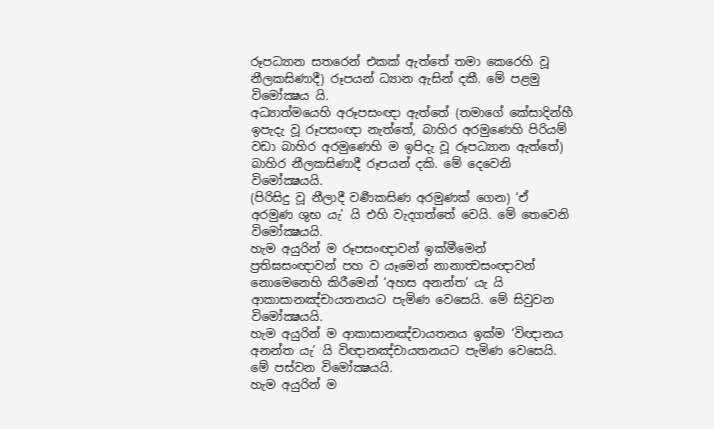රූපධ්‍යාන සතරෙන් එකක් ඇත්තේ තමා කෙරෙහි වූ නීලකසිණාදී) රූපයන් ධ්‍යාන ඇසින් දකී. මේ පළමු විමෝක්‍ෂය යි.
අධ්‍යාත්මයෙහි අරූපසංඥා ඇත්තේ (තමාගේ කේසාදින්හී ඉපැදැ වූ රූපසංඥා නැත්තේ, බාහිර අරමුණෙහි පිරියම් වඩා බාහිර අරමුණෙහි ම ඉපිදැ වූ රූපධ්‍යාන ඇත්තේ) බාහිර නීලකසිණාදී රූපයන් දකි. මේ දෙවෙනි විමෝක්‍ෂයයි.
(පිරිසිදු වූ නීලාදී වර්‍ණකසිණ අරමුණක් ගෙන) ‘ඒ අරමුණ ශුභ යැ’ යි එහි වැදගත්තේ වෙයි. මේ තෙවෙනි විමෝක්‍ෂයයි.
හැම අයුරින් ම රූපසංඥාවන් ඉක්මීමෙන් ප්‍රතිඝසංඥාවන් පහ ව යෑමෙන් නානාත්‍වසංඥාවන් නොමෙනෙහි කිරීමෙන් ‘අහස අනන්ත’ යැ යි ආකාසානඤ්චායතනයට පැමිණ වෙසෙයි. මේ සිවුවන විමෝක්‍ෂයයි.
හැම අයුරින් ම ආකාසානඤ්චායතනය ඉක්ම ‘විඥානය අනන්ත යැ’ යි විඥානඤ්චායතනයට පැමිණ වෙසෙයි. මේ පස්වන විමෝක්‍ෂයයි.
හැම අයුරින් ම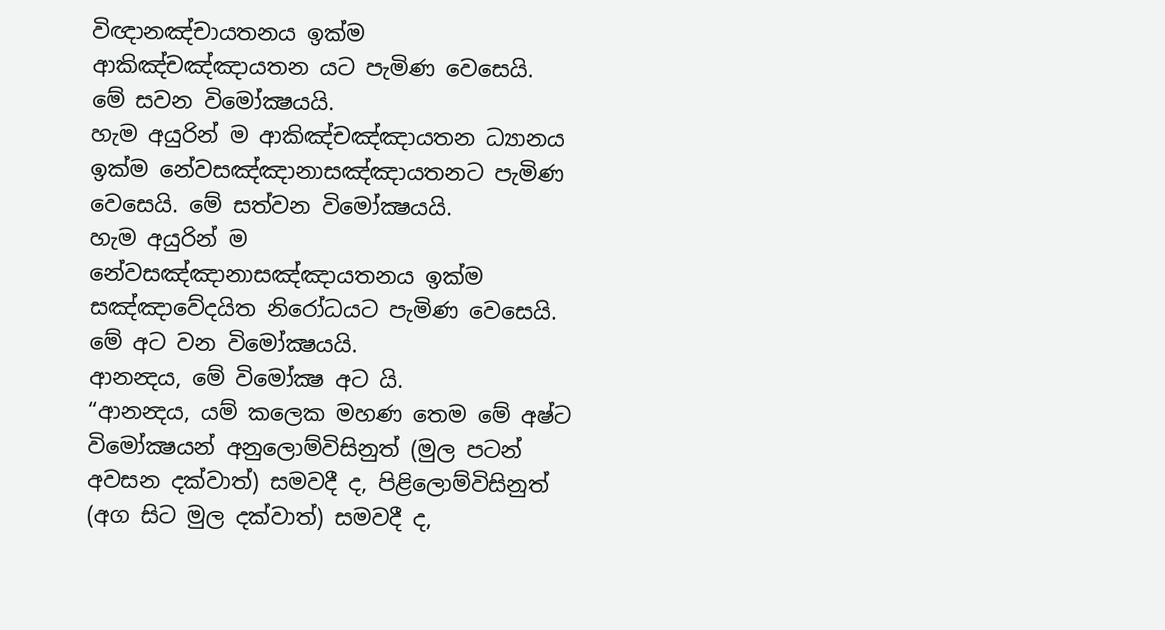විඥානඤ්චායතනය ඉක්ම ආකිඤ්චඤ්ඤායතන යට පැමිණ වෙසෙයි. මේ සවන විමෝක්‍ෂයයි.
හැම අයුරින් ම ආකිඤ්චඤ්ඤායතන ධ්‍යානය ඉක්ම නේවසඤ්ඤානාසඤ්ඤායතනට පැමිණ වෙසෙයි. මේ සත්වන විමෝක්‍ෂයයි.
හැම අයුරින් ම නේවසඤ්ඤානාසඤ්ඤායතනය ඉක්ම සඤ්ඤාවේදයිත නිරෝධයට පැමිණ වෙසෙයි. මේ අට වන විමෝක්‍ෂයයි.
ආනන්‍දය, මේ විමෝක්‍ෂ අට යි.
“ආනන්‍දය, යම් කලෙක මහණ තෙම මේ අෂ්ට විමෝක්‍ෂයන් අනුලොම්විසිනුත් (මුල පටන් අවසන දක්වාත්) සමවදී ද, පිළිලොම්විසිනුත් (අග සිට මුල දක්වාත්) සමවදී ද,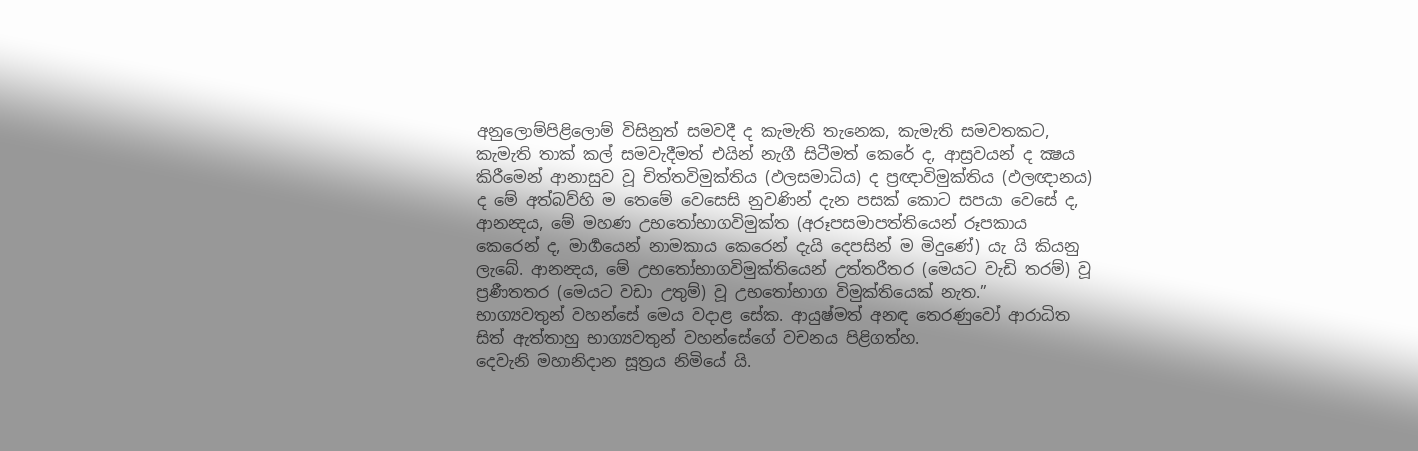අනුලොම්පිළිලොම් විසිනුත් සමවදී ද කැමැති තැනෙක, කැමැති සමවතකට, කැමැති තාක් කල් සමවැදීමත් එයින් නැගී සිටීමත් කෙරේ ද, ආස්‍රවයන් ද ක්‍ෂය කිරීමෙන් ආනාසුව වූ චිත්තවිමුක්තිය (ඵලසමාධිය) ද ප්‍රඥාවිමුක්තිය (ඵලඥානය) ද මේ අත්බව්හි ම තෙමේ වෙසෙසි නුවණින් දැන පසක් කොට සපයා වෙසේ ද, ආනන්‍දය, මේ මහණ උභතෝභාගවිමුක්ත (අරූපසමාපත්තියෙන් රූපකාය කෙරෙන් ද, මාර්‍ගයෙන් නාමකාය කෙරෙන් දැයි දෙපසින් ම මිදුණේ) යැ යි කියනු ලැබේ. ආනන්‍දය, මේ උභතෝභාගවිමුක්තියෙන් උත්තරීතර (මෙයට වැඩි තරම්) වූ ප්‍රණීතතර (මෙයට වඩා උතුම්) වූ උභතෝභාග විමුක්තියෙක් නැත.”
භාග්‍යවතුන් වහන්සේ මෙය වදාළ සේක. ආයුෂ්මත් අනඳ තෙරණුවෝ ආරාධිත සිත් ඇත්තාහු භාග්‍යවතුන් වහන්සේගේ වචනය පිළිගත්හ.
දෙවැනි මහානිදාන සූත්‍රය නිමියේ යි.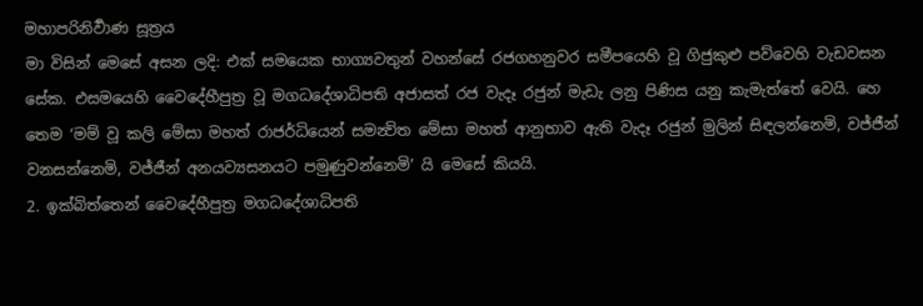මහාපරිනිර්‍වාණ සූත්‍රය
මා විසින් මෙසේ අසන ලදි: එක් සමයෙක භාග්‍යවතුන් වහන්සේ රජගහනුවර සමීපයෙහි වූ ගිජුකුළු පව්වෙහි වැඩවසන සේක. එසමයෙහි වෛදේහීපුත්‍ර වූ මගධදේශාධිපති අජාසත් රජ වැදෑ රජුන් මැඩැ ලනු පිණිස යනු කැමැත්තේ වෙයි. හෙ තෙම ‘මම් වූ කලි මේසා මහත් රාජර්ධියෙන් සමන්‍විත මේසා මහත් ආනුභාව ඇති වැදෑ රජුන් මුලින් සිඳලන්නෙමි, වජ්ජීන් වනසන්නෙමි, වජ්ජීන් අනයව්‍යසනයට පමුණුවන්නෙමි’ යි මෙසේ කියයි.
2. ඉක්බිත්තෙන් වෛදේහීපුත්‍ර මගධදේශාධිපති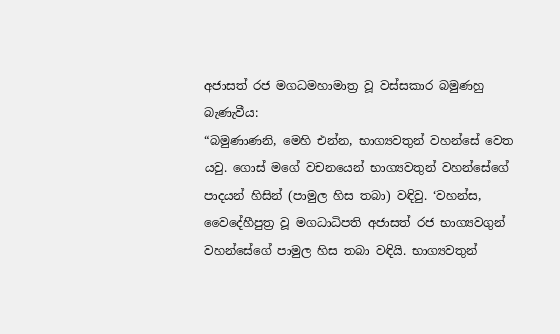අජාසත් රජ මගධමහාමාත්‍ර වූ වස්සකාර බමුණහු බැණැවීය:
“බමුණාණනි, මෙහි එන්න, භාග්‍යවතුන් වහන්සේ වෙත යවු. ගොස් මගේ වචනයෙන් භාග්‍යවතුන් වහන්සේගේ පාදයන් හිසින් (පාමුල හිස තබා) වඳිවු. ‘වහන්ස, වෛදේහීපුත්‍ර වූ මගධාධිපති අජාසත් රජ භාග්‍යවගුන් වහන්සේගේ පාමුල හිස තබා වඳියි. භාග්‍යවතුන්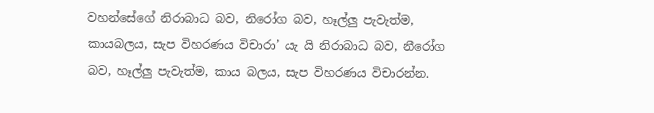වහන්සේගේ නිරාබාධ බව, නිරෝග බව, හෑල්ලු පැවැත්ම, කායබලය, සැප විහරණය විචාරා’ යැ යි නිරාබාධ බව, නීරෝග බව, හෑල්ලු පැවැත්ම, කාය බලය, සැප විහරණය විචාරන්න.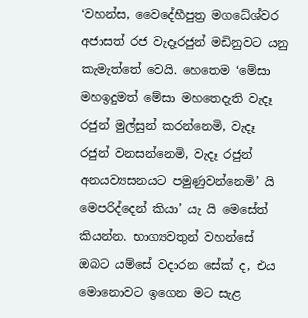‘වහන්ස, වෛදේහීපුත්‍ර මගධේශ්වර අජාසත් රජ වැදෑරජුන් මඩිනුවට යනු කැමැත්තේ වෙයි. හෙතෙම ‘මේසා මහඉදුමත් මේසා මහතෙදැති වැදෑ රජුන් මුල්සුන් කරන්නෙමි, වැදෑ රජුන් වනසන්නෙමි, වැදෑ රජුන් අනයව්‍යසනයට පමුණුවන්නෙමි’ යි මෙපරිද්දෙන් කියා’ යැ යි මෙසේත් කියන්න. භාග්‍යවතුන් වහන්සේ ඔබට යම්සේ වදාරන සේක් ද, එය මොනොවට ඉගෙන මට සැළ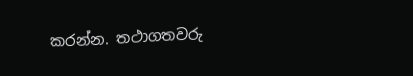කරන්න. තථාගතවරු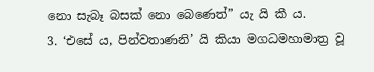නො සැබෑ බසක් නො බෙණෙත්” යැ යි කී ය.
3. ‘එසේ ය, පින්වතාණනි’ යි කියා මගධමහාමාත්‍ර වූ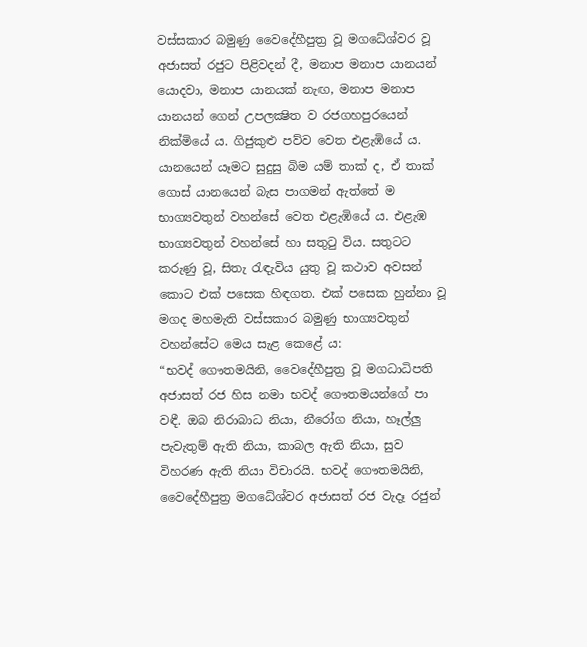වස්සකාර බමුණු වෛදේහීපුත්‍ර වූ මගධේශ්වර වූ අජාසත් රජුට පිළිවදන් දී, මනාප මනාප යානයන් යොදවා, මනාප යානයක් නැඟ, මනාප මනාප යානයන් ගෙන් උපලක්‍ෂිත ව රජගහපුරයෙන් නික්මියේ ය. ගිජුකුළු පව්ව වෙත එළැඹියේ ය. යානයෙන් යෑමට සුදුසු බිම යම් තාක් ද, ඒ තාක් ගොස් යානයෙන් බැස පාගමන් ඇත්තේ ම භාග්‍යවතුන් වහන්සේ වෙත එළැඹියේ ය. එළැඹ භාග්‍යවතුන් වහන්සේ හා සතුටු විය. සතුටට කරුණු වූ, සිතැ රැඳැවිය යුතු වූ කථාව අවසන් කොට එක් පසෙක හිඳගත. එක් පසෙක හුන්නා වූ මගද මහමැති වස්සකාර බමුණු භාග්‍යවතුන් වහන්සේට මෙය සැළ කෙළේ ය:
“භවද් ගෞතමයිනි, වෛදේහීපුත්‍ර වූ මගධාධිපති අජාසත් රජ හිස නමා භවද් ගෞතමයන්ගේ පා වඳී. ඔබ නිරාබාධ නියා, නීරෝග නියා, හෑල්ලු පැවැතුම් ඇති නියා, කාබල ඇති නියා, සුව විහරණ ඇති නියා විචාරයි. භවද් ගෞතමයිනි, වෛදේහීපුත්‍ර මගධේශ්වර අජාසත් රජ වැදෑ රජුන්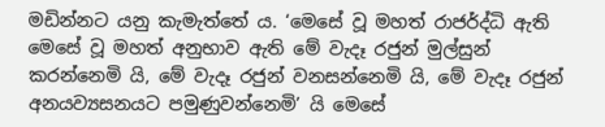මඩින්නට යනු කැමැත්තේ ය. ‘මෙසේ වූ මහත් රාජර්ද්ධි ඇති මෙසේ වූ මහත් අනුභාව ඇති මේ වැදෑ රජුන් මුල්සුන් කරන්නෙමි යි, මේ වැදෑ රජුන් වනසන්නෙමි යි, මේ වැදෑ රජුන් අනයව්‍යසනයට පමුණුවන්නෙමි’ යි මෙසේ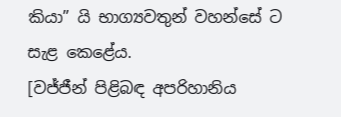කියා” යි භාග්‍යවතුන් වහන්සේ ට සැළ කෙළේය.
[වජ්ජීන් පිළිබඳ අපරිහානිය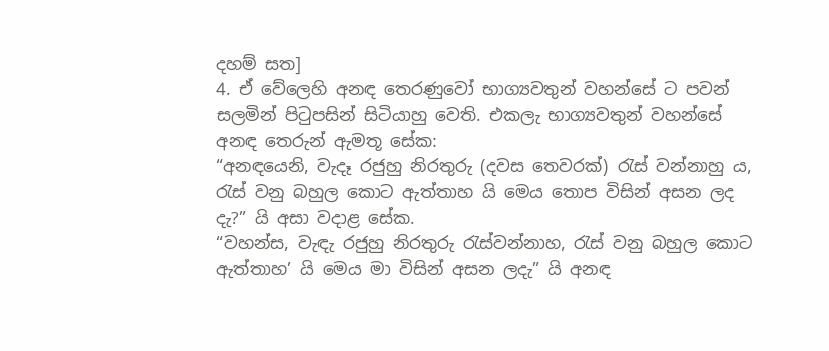දහම් සත]
4. ඒ වේලෙහි අනඳ තෙරණුවෝ භාග්‍යවතුන් වහන්සේ ට පවන් සලමින් පිටුපසින් සිටියාහු වෙති. එකලැ භාග්‍යවතුන් වහන්සේ අනඳ තෙරුන් ඇමතූ සේක:
“අනඳයෙනි, වැදෑ රජුහු නිරතුරු (දවස තෙවරක්) රැස් වන්නාහු ය, රැස් වනු බහුල කොට ඇත්තාහ යි මෙය තොප විසින් අසන ලද දැ?” යි අසා වදාළ සේක.
“වහන්ස, වැඳැ රජුහු නිරතුරු රැස්වන්නාහ, රැස් වනු බහුල කොට ඇත්තාහ’ යි මෙය මා විසින් අසන ලදැ” යි අනඳ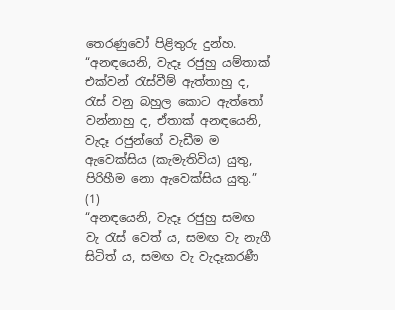තෙරණුවෝ පිළිතුරු දුන්හ.
“අනඳයෙනි, වැදෑ රජුහු යම්තාක් එක්වන් රැස්වීම් ඇත්තාහු ද, රැස් වනු බහුල කොට ඇත්තෝ වන්නාහු ද, ඒතාක් අනඳයෙනි, වැදෑ රජුන්ගේ වැඩීම ම ඇවෙක්සිය (කැමැතිවිය) යුතු, පිරිහීම නො ඇවෙක්සිය යුතු.” (1)
“අනඳයෙනි, වැදෑ රජුහු සමඟ වැ රැස් වෙත් ය, සමඟ වැ නැගී සිටිත් ය, සමඟ වැ වැදෑකරණී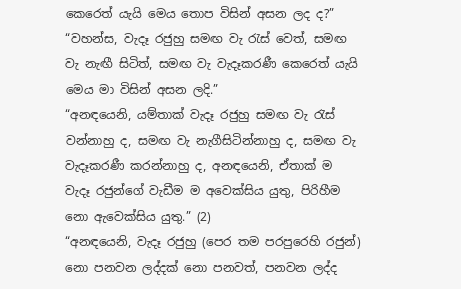කෙරෙත් යැයි මෙය තොප විසින් අසන ලද ද?”
“වහන්ස, වැදෑ රජුහු සමඟ වැ රැස් වෙත්, සමඟ වැ නැඟී සිටිත්, සමඟ වැ වැදෑකරණී කෙරෙත් යැයි මෙය මා විසින් අසන ලදි.”
“අනඳයෙනි, යම්තාක් වැදෑ රජුහු සමඟ වැ රැස් වන්නාහු ද, සමඟ වැ නැගීසිටින්නාහු ද, සමඟ වැ වැදෑකරණී කරන්නාහු ද, අනඳයෙනි, ඒතාක් ම වැදෑ රජුන්ගේ වැඩීම ම අවෙක්සිය යුතු, පිරිහීම නො ඇවෙක්සිය යුතු.” (2)
“අනඳයෙනි, වැදෑ රජුහු (පෙර තම පරපුරෙහි රජුන්) නො පනවන ලද්දක් නො පනවත්, පනවන ලද්ද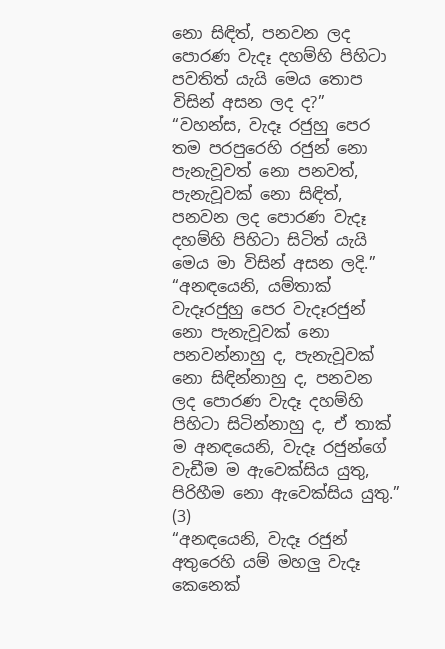නො සිඳිත්, පනවන ලද පොරණ වැදෑ දහම්හි පිහිටා පවතිත් යැයි මෙය තොප විසින් අසන ලද ද?”
“වහන්ස, වැදෑ රජුහු පෙර තම පරපුරෙහි රජුන් නො පැනැවූවත් නො පනවත්, පැනැවූවක් නො සිඳිත්, පනවන ලද පොරණ වැදෑ දහම්හි පිහිටා සිටිත් යැයි මෙය මා විසින් අසන ලදි.”
“අනඳයෙනි, යම්තාක් වැදෑරජුහු පෙර වැදෑරජුන් නො පැනැවූවක් නො පනවන්නාහු ද, පැනැවූවක් නො සිඳින්නාහු ද, පනවන ලද පොරණ වැදෑ දහම්හි පිහිටා සිටින්නාහු ද, ඒ තාක් ම අනඳයෙනි, වැදෑ රජුන්ගේ වැඩීම ම ඇවෙක්සිය යුතු, පිරිහීම නො ඇවෙක්සිය යුතු.” (3)
“අනඳයෙනි, වැදෑ රජුන් අතුරෙහි යම් මහලු වැදෑ කෙනෙක්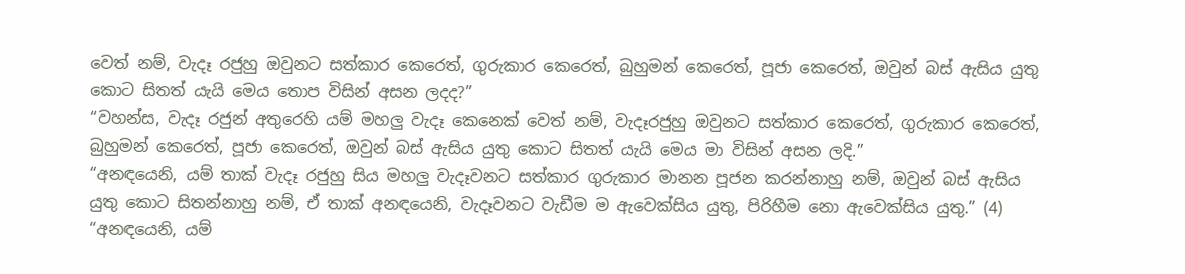වෙත් නම්, වැදෑ රජුහු ඔවුනට සත්කාර කෙරෙත්, ගුරුකාර කෙරෙත්, බුහුමන් කෙරෙත්, පූජා කෙරෙත්, ඔවුන් බස් ඇසිය යුතු කොට සිතත් යැයි මෙය තොප විසින් අසන ලදද?”
“වහන්ස, වැදෑ රජුන් අතුරෙහි යම් මහලු වැදෑ කෙනෙක් වෙත් නම්, වැදෑරජුහු ඔවුනට සත්කාර කෙරෙත්, ගුරුකාර කෙරෙත්, බුහුමන් කෙරෙත්, පූජා කෙරෙත්, ඔවුන් බස් ඇසිය යුතු කොට සිතත් යැයි මෙය මා විසින් අසන ලදි.”
“අනඳයෙනි, යම් තාක් වැදෑ රජුහු සිය මහලු වැදෑවනට සත්කාර ගුරුකාර මානන පූජන කරන්නාහු නම්, ඔවුන් බස් ඇසිය යුතු කොට සිතන්නාහු නම්, ඒ තාක් අනඳයෙනි, වැදෑවනට වැඩීම ම ඇවෙක්සිය යුතු, පිරිහීම නො ඇවෙක්සිය යුතු.” (4)
“අනඳයෙනි, යම්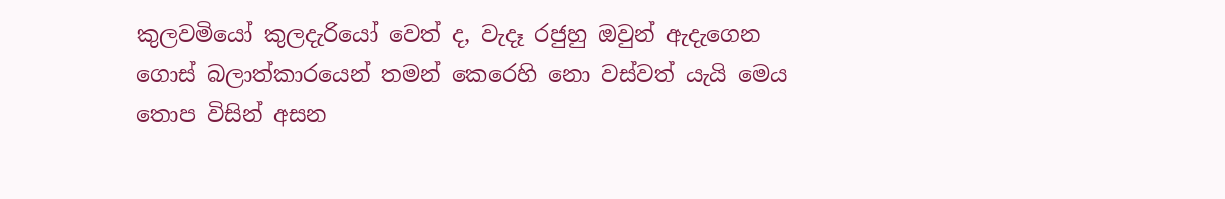කුලවමියෝ කුලදැරියෝ වෙත් ද, වැදෑ රජුහු ඔවුන් ඇදැගෙන ගොස් බලාත්කාරයෙන් තමන් කෙරෙහි නො වස්වත් යැයි මෙය තොප විසින් අසන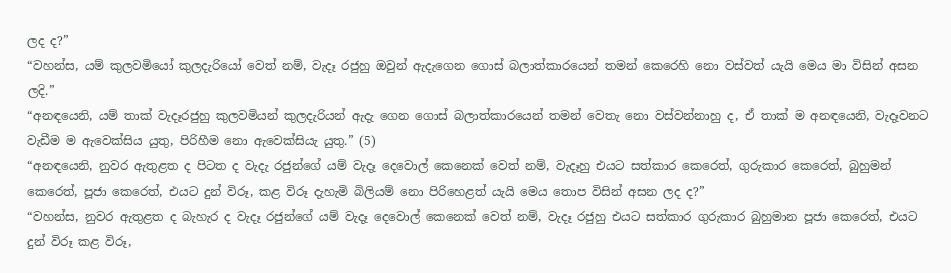ලද ද?”
“වහන්ස, යම් කුලවමියෝ කුලදැරියෝ වෙත් නම්, වැදෑ රජුහු ඔවුන් ඇදැගෙන ගොස් බලාත්කාරයෙන් තමන් කෙරෙහි නො වස්වත් යැයි මෙය මා විසින් අසන ලදි.”
“අනඳයෙනි, යම් තාක් වැදෑරජුහු කුලවමියන් කුලදැරියන් ඇදැ ගෙන ගොස් බලාත්කාරයෙන් තමන් වෙතැ නො වස්වන්නාහු ද, ඒ තාක් ම අනඳයෙනි, වැදෑවනට වැඩීම ම ඇවෙක්සිය යුතු, පිරිහීම නො ඇවෙක්සියැ යුතු.” (5)
“අනඳයෙනි, නුවර ඇතුළත ද පිටත ද වැදැ රජුන්ගේ යම් වැදෑ දෙවොල් කෙනෙක් වෙත් නම්, වැදෑහු එයට සත්කාර කෙරෙත්, ගුරුකාර කෙරෙත්, බුහුමන් කෙරෙත්, පූජා කෙරෙත්, එයට දුන් විරූ, කළ විරූ දැහැමි බිලියම් නො පිරිහෙළත් යැයි මෙය තොප විසින් අසන ලද ද?”
“වහන්ස, නුවර ඇතුළත ද බැහැර ද වැදෑ රජුන්ගේ යම් වැදෑ දෙවොල් කෙනෙක් වෙත් නම්, වැදෑ රජුහු එයට සත්කාර ගුරුකාර බුහුමාන පූජා කෙරෙත්, එයට දුන් විරූ කළ විරූ,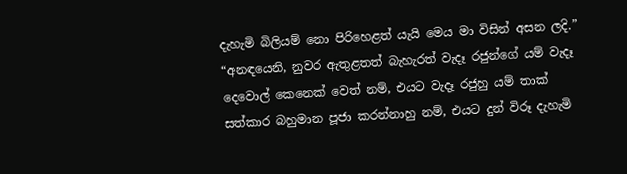දැහැමි බිලියම් නො පිරිහෙළත් යැයි මෙය මා විසින් අසන ලදි.”
“අනඳයෙනි, නුවර ඇතුළතත් බැහැරත් වැදෑ රජුන්ගේ යම් වැදෑ දෙවොල් කෙනෙක් වෙත් නම්, එයට වැදෑ රජුහු යම් තාක් සත්කාර බහුමාන පූජා කරන්නාහු නම්, එයට දුන් විරූ දැහැමි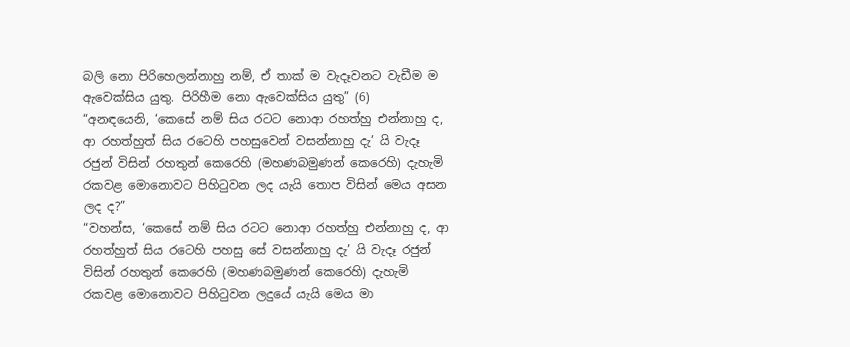බලි නො පිරිහෙලන්නාහු නම්, ඒ තාක් ම වැදෑවනට වැඩීම ම ඇවෙක්සිය යුතු. පිරිහීම නො ඇවෙක්සිය යුතු” (6)
“අනඳයෙනි, ‘කෙසේ නම් සිය රටට නොආ රහත්හු එන්නාහු ද, ආ රහත්හුත් සිය රටෙහි පහසුවෙන් වසන්නාහු දැ’ යි වැදෑ රජුන් විසින් රහතුන් කෙරෙහි (මහණබමුණන් කෙරෙහි) දැහැමි රකවළ මොනොවට පිහිටුවන ලද යැයි තොප විසින් මෙය අසන ලද ද?”
“වහන්ස, ‘කෙසේ නම් සිය රටට නොආ රහත්හු එන්නාහු ද, ආ රහත්හුත් සිය රටෙහි පහසු සේ වසන්නාහු දැ’ යි වැදෑ රජුන් විසින් රහතුන් කෙරෙහි (මහණබමුණන් කෙරෙහි) දැහැමි රකවළ මොනොවට පිහිටුවන ලදුයේ යැයි මෙය මා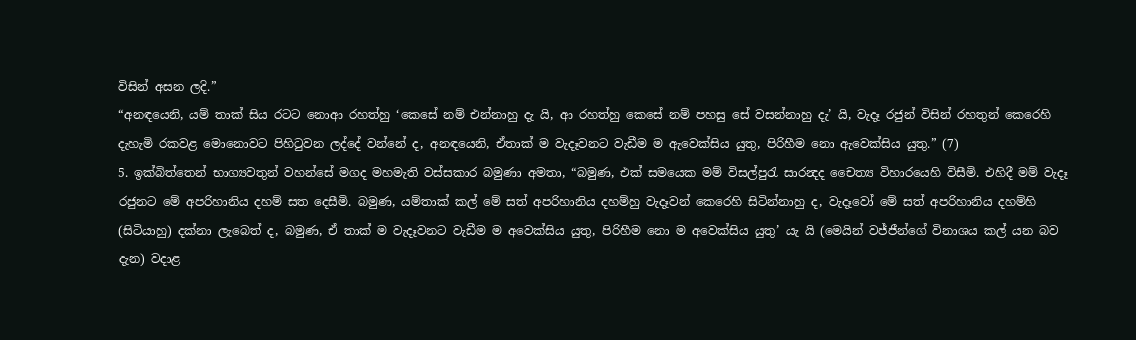විසින් අසන ලදි.”
“අනඳයෙනි, යම් තාක් සිය රටට නොආ රහත්හු ‘කෙසේ නම් එන්නාහු දැ යි, ආ රහත්හු කෙසේ නම් පහසු සේ වසන්නාහු දැ’ යි, වැදෑ රජුන් විසින් රහතුන් කෙරෙහි දැහැමි රකවළ මොනොවට පිහිටුවන ලද්දේ වන්නේ ද, අනඳයෙනි, ඒතාක් ම වැදෑවනට වැඩීම ම ඇවෙක්සිය යුතු, පිරිහීම නො ඇවෙක්සිය යුතු.” (7)
5. ඉක්බිත්තෙන් භාග්‍යවතුන් වහන්සේ මගද මහමැති වස්සකාර බමුණා අමතා, “බමුණ, එක් සමයෙක මම් විසල්පුරැ සාරන්‍දද චෛත්‍ය විහාරයෙහි විසීමි. එහිදී මම් වැදෑ රජුනට මේ අපරිහානිය දහම් සත දෙසීමි. බමුණ, යම්තාක් කල් මේ සත් අපරිහානිය දහම්හු වැදෑවන් කෙරෙහි සිටින්නාහු ද, වැදෑවෝ මේ සත් අපරිහානිය දහම්හි (සිටියාහු) දක්නා ලැබෙත් ද, බමුණ, ඒ තාක් ම වැදෑවනට වැඩීම ම අවෙක්සිය යුතු, පිරිහීම නො ම අවෙක්සිය යුතු’ යැ යි (මෙයින් වජ්ජීන්ගේ විනාශය කල් යන බව දැන) වදාළ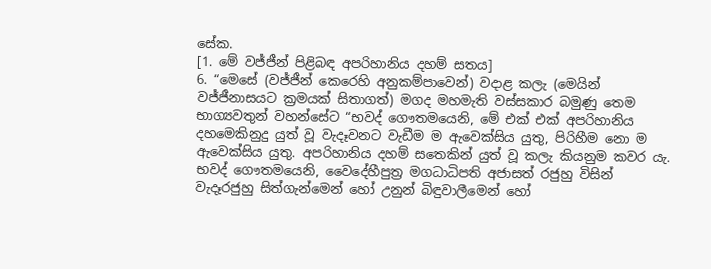සේක.
[1. මේ වජ්ජීන් පිළිබඳ අපරිහානිය දහම් සතය]
6. “මෙසේ (වජ්ජීන් කෙරෙහි අනුකම්පාවෙන්) වදාළ කලැ (මෙයින් වජ්ජීනාසයට ක්‍රමයක් සිතාගත්) මගද මහමැති වස්සකාර බමුණු තෙම භාග්‍යවතුන් වහන්සේට “භවද් ගෞතමයෙනි, මේ එක් එක් අපරිහානිය දහමෙකිනුදු යුත් වූ වැදෑවනට වැඩීම ම ඇවෙක්සිය යුතු, පිරිහීම නො ම ඇවෙක්සිය යුතු. අපරිහානිය දහම් සතෙකින් යුත් වූ කලැ කියනුම කවර යැ. භවද් ගෞතමයෙනි, වෛදේහීපුත්‍ර මගධාධිපති අජාසත් රජුහු විසින් වැදෑරජුහු සිත්ගැන්මෙන් හෝ උනුන් බිඳුවාලීමෙන් හෝ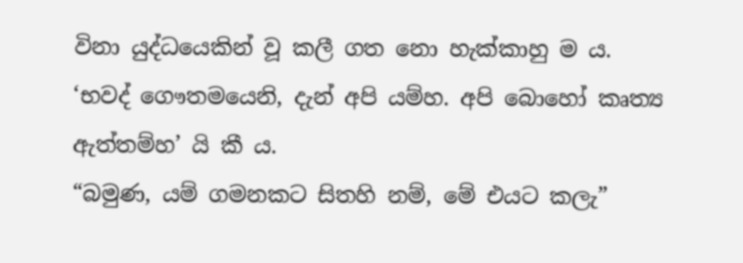විනා යුද්ධයෙකින් වූ කලී ගත නො හැක්කාහු ම ය.
‘භවද් ගෞතමයෙනි, දැන් අපි යම්හ. අපි බොහෝ කෘත්‍ය ඇත්තම්හ’ යි කී ය.
“බමුණ, යම් ගමනකට සිතහි නම්, මේ එයට කලැ”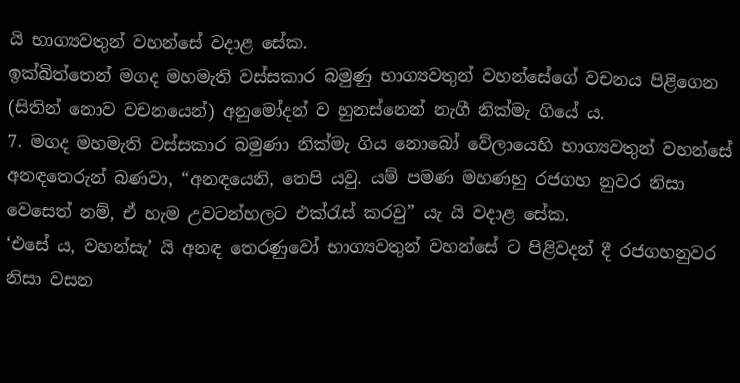යි භාග්‍යවතුන් වහන්සේ වදාළ සේක.
ඉක්බිත්තෙන් මගද මහමැති වස්සකාර බමුණු භාග්‍යවතුන් වහන්සේගේ වචනය පිළිගෙන (සිතින් නොව වචනයෙන්) අනුමෝදන් ව හුනස්නෙන් නැගී නික්මැ ගියේ ය.
7. මගද මහමැති වස්සකාර බමුණා නික්මැ ගිය නොබෝ වේලායෙහි භාග්‍යවතුන් වහන්සේ අනඳතෙරුන් බණවා, “අනඳයෙනි, තෙපි යවු. යම් පමණ මහණහු රජගහ නුවර නිසා වෙසෙත් නම්, ඒ හැම උවටන්හලට එක්රැස් කරවු” යැ යි වදාළ සේක.
‘එසේ ය, වහන්සැ’ යි අනඳ තෙරණුවෝ භාග්‍යවතුන් වහන්සේ ට පිළිවදන් දී රජගහනුවර නිසා වසන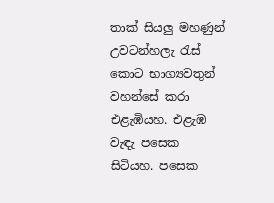තාක් සියලු මහණුන් උවටන්හලැ රැස් කොට භාග්‍යවතුන් වහන්සේ කරා එළැඹියහ. එළැඹ වැඳැ පසෙක සිටියහ. පසෙක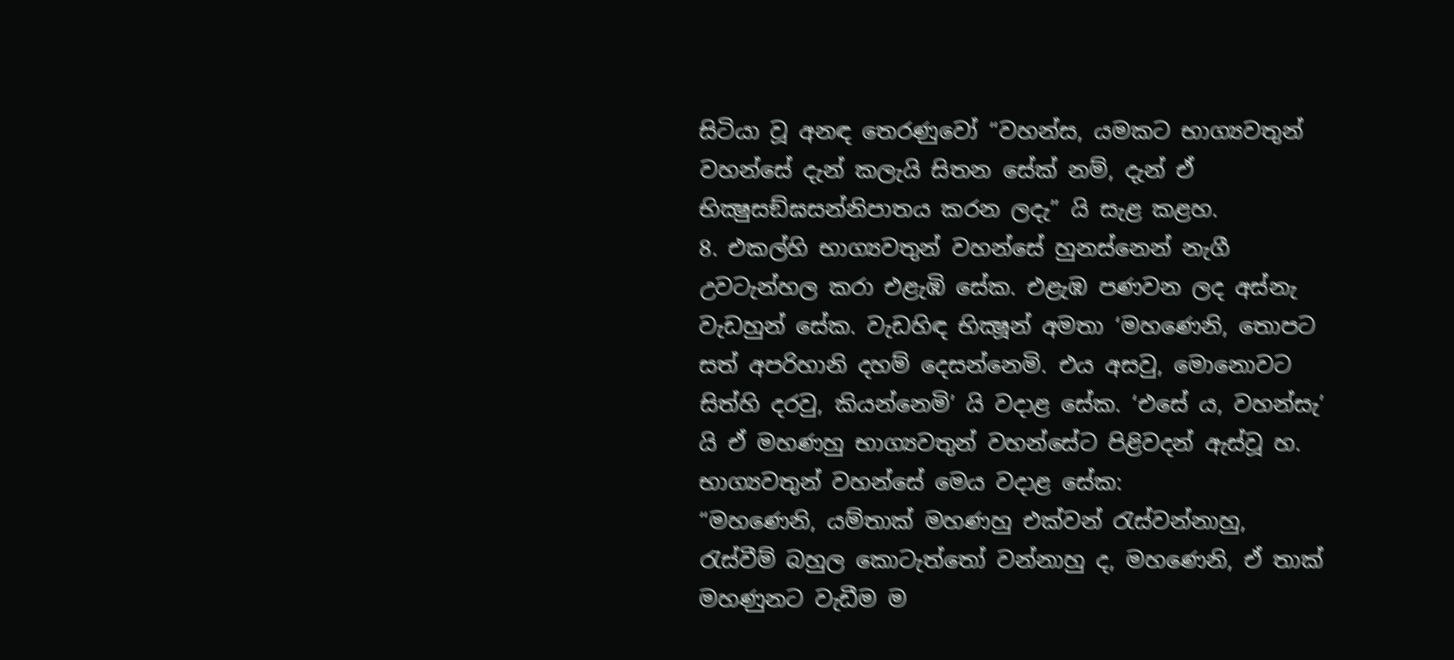සිටියා වූ අනඳ තෙරණුවෝ “වහන්ස, යමකට භාග්‍යවතුන් වහන්සේ දැන් කලැයි සිතන සේක් නම්, දැන් ඒ භික්‍ෂුසඞ්ඝසන්නිපාතය කරන ලදැ” යි සැළ කළහ.
8. එකල්හි භාග්‍යවතුන් වහන්සේ හුනස්නෙන් නැගී උවටැන්හල කරා එළැඹි සේක. එළැඹ පණවන ලද අස්නැ වැඩහුන් සේක. වැඩහිඳ භික්‍ෂූන් අමතා ‘මහණෙනි, තොපට සත් අපරිහානි දහම් දෙසන්නෙමි. එය අසවු, මොනොවට සිත්හි දරවු, කියන්නෙමි’ යි වදාළ සේක. ‘එසේ ය, වහන්සැ’ යි ඒ මහණහු භාග්‍යවතුන් වහන්සේට පිළිවදන් ඇස්වූ හ. භාග්‍යවතුන් වහන්සේ මෙය වදාළ සේක:
“මහණෙනි, යම්තාක් මහණහු එක්වන් රැස්වන්නාහු, රැස්වීම් බහුල කොටැත්තෝ වන්නාහු ද, මහණෙනි, ඒ තාක් මහණුනට වැඩීම ම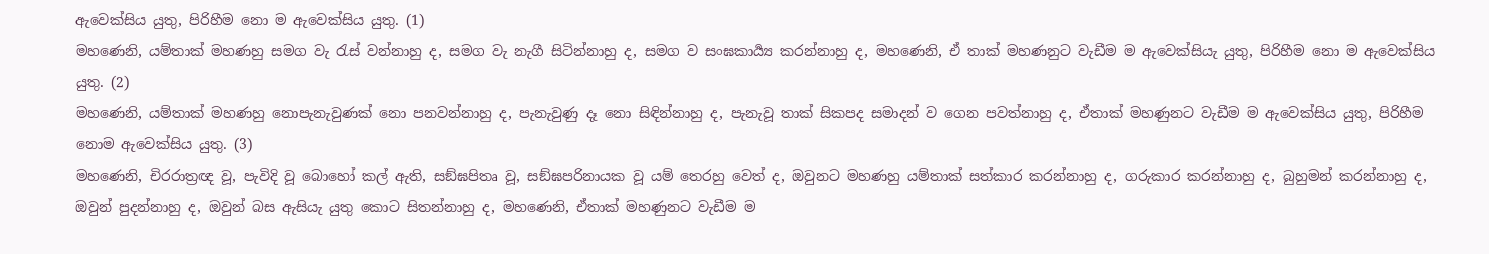ඇවෙක්සිය යුතු, පිරිහීම නො ම ඇවෙක්සිය යුතු. (1)
මහණෙනි, යම්තාක් මහණහු සමග වැ රැස් වන්නාහු ද, සමග වැ නැගී සිටින්නාහු ද, සමග ව සංඝකාර්‍ය්‍ය කරන්නාහු ද, මහණෙනි, ඒ තාක් මහණනුට වැඩීම ම ඇවෙක්සියැ යුතු, පිරිහීම නො ම ඇවෙක්සිය යුතු. (2)
මහණෙනි, යම්තාක් මහණහු නොපැනැවුණක් නො පනවන්නාහු ද, පැනැවුණු දෑ නො සිඳින්නාහු ද, පැනැවූ තාක් සිකපද සමාදන් ව ගෙන පවත්නාහු ද, ඒතාක් මහණුනට වැඩීම ම ඇවෙක්සිය යුතු, පිරිහීම නොම ඇවෙක්සිය යුතු. (3)
මහණෙනි, චිරරාත්‍රඥ වූ, පැවිදි වූ බොහෝ කල් ඇති, සඞ්ඝපිතෘ වූ, සඞ්ඝපරිනායක වූ යම් තෙරහු වෙත් ද, ඔවුනට මහණහු යම්තාක් සත්කාර කරන්නාහු ද, ගරුකාර කරන්නාහු ද, බුහුමන් කරන්නාහු ද, ඔවුන් පුදන්නාහු ද, ඔවුන් බස ඇසියැ යුතු කොට සිතන්නාහු ද, මහණෙනි, ඒතාක් මහණුනට වැඩීම ම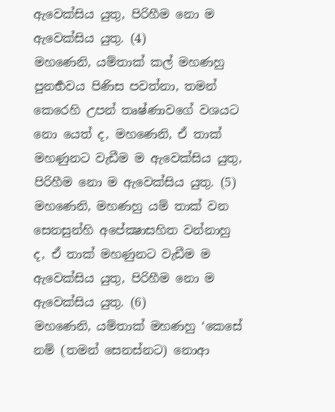ඇවෙක්සිය යුතු, පිරිහීම නො ම ඇවෙක්සිය යුතු. (4)
මහණෙනි, යම්තාක් කල් මහණහු පුනර්‍භවය පිණිස පවත්නා, තමන් කෙරෙහි උපන් තෘෂ්ණාවගේ වශයට නො යෙත් ද, මහණෙනි, ඒ තාක් මහණුනට වැඩීම ම ඇවෙක්සිය යුතු, පිරිහීම නො ම ඇවෙක්සිය යුතු. (5)
මහණෙනි, මහණහු යම් තාක් වන සෙනසුන්හි අපේක්‍ෂාසහිත වන්නාහු ද, ඒ තාක් මහණුනට වැඩීම ම ඇවෙක්සිය යුතු, පිරිහීම නො ම ඇවෙක්සිය යුතු. (6)
මහණෙනි, යම්තාක් මහණහු ‘කෙසේ නම් (තමන් සෙනස්නට) නොආ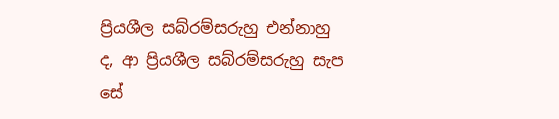ප්‍රියශීල සබ්රම්සරුහු එන්නාහු ද, ආ ප්‍රියශීල සබ්රම්සරුහු සැප සේ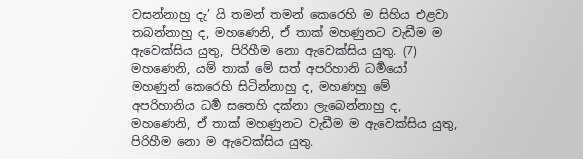වසන්නාහු දැ’ යි තමන් තමන් කෙරෙහි ම සිහිය එළවා තබන්නාහු ද, මහණෙනි, ඒ තාක් මහණුනට වැඩීම ම ඇවෙක්සිය යුතු, පිරිහීම නො ඇවෙක්සිය යුතු. (7)
මහණෙනි, යම් තාක් මේ සත් අපරිහානි ධර්‍මයෝ මහණුන් කෙරෙහි සිටින්නාහු ද, මහණහු මේ අපරිහානිය ධර්‍ම සතෙහි දක්නා ලැබෙන්නාහු ද, මහණෙනි, ඒ තාක් මහණුනට වැඩීම ම ඇවෙක්සිය යුතු, පිරිහීම නො ම ඇවෙක්සිය යුතු.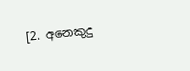[2. අනෙකුදු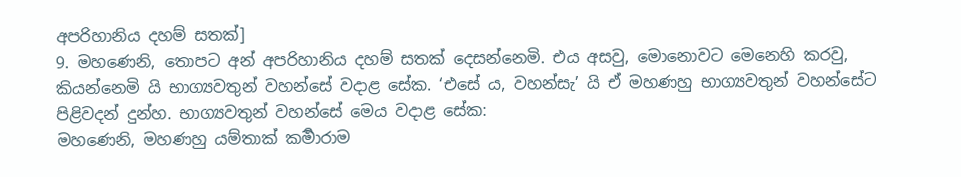අපරිහානිය දහම් සතක්]
9. මහණෙනි, තොපට අන් අපරිහානිය දහම් සතක් දෙසන්නෙමි. එය අසවු, මොනොවට මෙනෙහි කරවු, කියන්නෙමි යි භාග්‍යවතුන් වහන්සේ වදාළ සේක. ‘එසේ ය, වහන්සැ’ යි ඒ මහණහු භාග්‍යවතුන් වහන්සේට පිළිවදන් දුන්හ. භාග්‍යවතුන් වහන්සේ මෙය වදාළ සේක:
මහණෙනි, මහණහු යම්තාක් කර්‍මාරාම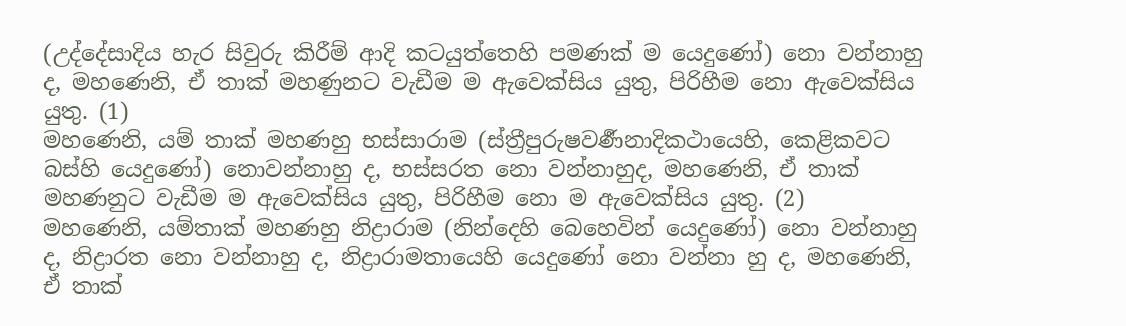(උද්දේසාදිය හැර සිවුරු කිරීම් ආදි කටයුත්තෙහි පමණක් ම යෙදුණෝ) නො වන්නාහු ද, මහණෙනි, ඒ තාක් මහණුනට වැඩීම ම ඇවෙක්සිය යුතු, පිරිහීම නො ඇවෙක්සිය යුතු. (1)
මහණෙනි, යම් තාක් මහණහු භස්සාරාම (ස්ත්‍රීපුරුෂවර්‍ණනාදිකථායෙහි, කෙළිකවට බස්හි යෙදුණෝ) නොවන්නාහු ද, භස්සරත නො වන්නාහුද, මහණෙනි, ඒ තාක් මහණනුට වැඩීම ම ඇවෙක්සිය යුතු, පිරිහීම නො ම ඇවෙක්සිය යුතු. (2)
මහණෙනි, යම්තාක් මහණහු නිද්‍රාරාම (නින්දෙහි බෙහෙවින් යෙදුණෝ) නො වන්නාහු ද, නිද්‍රාරත නො වන්නාහු ද, නිද්‍රාරාමතායෙහි යෙදුණෝ නො වන්නා හු ද, මහණෙනි, ඒ තාක්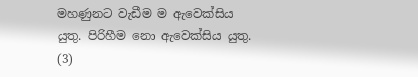මහණුනට වැඩීම ම ඇවෙක්සිය යුතු. පිරිහීම නො ඇවෙක්සිය යුතු. (3)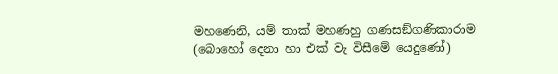මහණෙනි, යම් තාක් මහණහු ගණසඞ්ගණිකාරාම (බොහෝ දෙනා හා එක් වැ විසීමේ යෙදුණෝ)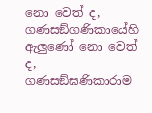නො වෙත් ද, ගණසඞ්ගණිකායේහි ඇලුණෝ නො වෙත් ද, ගණසඞ්ඝණිකාරාම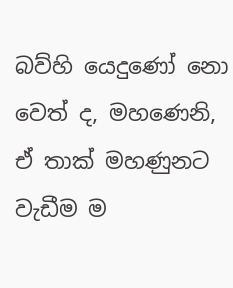බව්හි යෙදුණෝ නො වෙත් ද, මහණෙනි, ඒ තාක් මහණුනට වැඩීම ම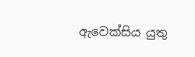ඇවෙක්සිය යුතු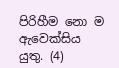පිරිහීම නො ම ඇවෙක්සිය යුතු. (4)